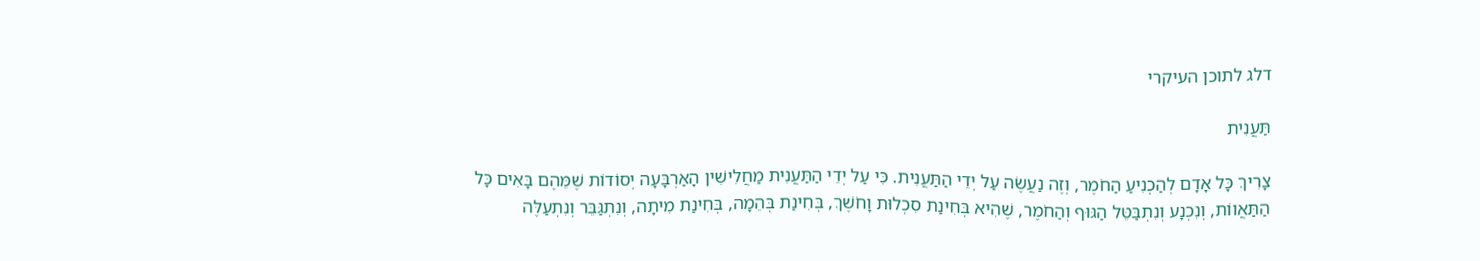דלג לתוכן העיקרי

תַּעֲנִית

צָרִיךְ כָּל אָדָם לְהַכְנִיעַ הַחֹמֶר, וְזֶה נַעֲשֶׂה עַל יְדֵי הַתַּעֲנִית. כִּי עַל יְדֵי הַתַּעֲנִית מַחֲלִישִׁין הָאַרְבָּעָה יְסוֹדוֹת שֶׁמֵּהֶם בָּאִים כָּל הַתַּאֲווֹת, וְנִכְנָע וְנִתְבַּטֵּל הַגּוּף וְהַחֹמֶר, שֶׁהִיא בְּחִינַת סִכְלוּת וָחֹשֶׁךְ, בְּחִינַת בְּהֵמָה, בְּחִינַת מִיתָה, וְנִתְגַּבֵּר וְנִתְעַלֶּה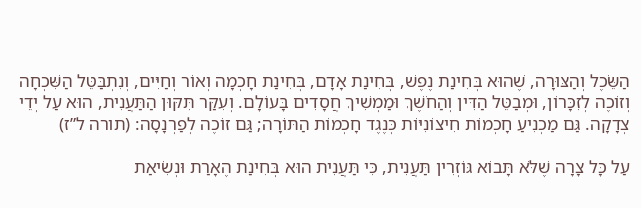הַשֵּׂכֶל וְהַצּוּרָה, שֶׁהוּא בְּחִינַת נֶפֶשׁ, בְּחִינַת אָדָם, בְּחִינַת חָכְמָה וְאוֹר וְחַיִּים, וְנִתְבַּטֵּל הַשִּׁכְחָה וְזוֹכֶה לְזִכָּרוֹן, וּמְבַטֵּל הַדִּין וְהַחֹשֶׁךְ וּמַמְשִׁיךְ חֲסָדִים בָּעוֹלָם. וְעִקַּר תִּקּוּן הַתַּעֲנִית, הוּא עַל יְדֵי צְדָקָה. גַּם מַכְנִיעַ חָכְמוֹת חִיצוֹנִיּוֹת כְּנֶגֶד חָכְמוֹת הַתּוֹרָה; גַּם זוֹכֶה לְפַרְנָסָה: (תורה ל”ז)

עַל כָּל צָרָה שֶׁלֹּא תָּבוֹא גּוֹזְרִין תַּעֲנִית, כִּי תַּעֲנִית הוּא בְּחִינַת הֶאָרַת וּנְשִׂיאַת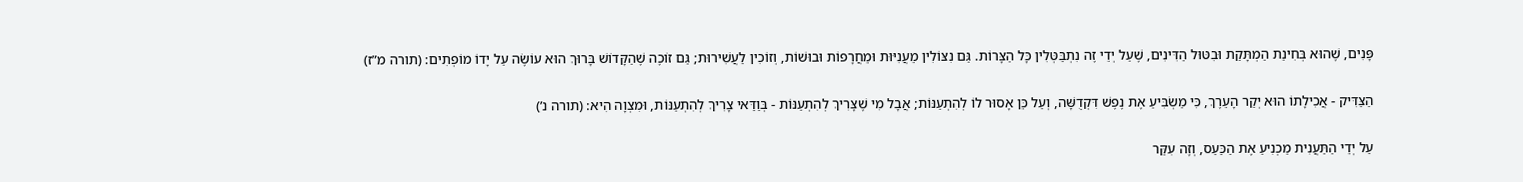פָּנִים, שֶׁהוּא בְּחִינַת הַמְתָּקַת וּבִטּוּל הַדִּינִים, שֶׁעַל יְדֵי זֶה נִתְבַּטְּלִין כָּל הַצָּרוֹת. גַּם נִצּוֹלִין מֵעֲנִיּוּת וּמֵחֲרָפוֹת וּבוּשׁוֹת, וְזוֹכִין לַעֲשִׁירוּת; גַּם זוֹכֶה שֶׁהַקָּדוֹשׁ בָּרוּךְ הוּא עוֹשֶׂה עַל יָדוֹ מוֹפְתִים: (תורה מ”ז)

הַצַּדִּיק - אֲכִילָתוֹ הוּא יְקַר הָעֵרֶךְ, כִּי מַשְׂבִּיעַ אֶת נֶפֶשׁ דִּקְדֻשָּׁה, וְעַל כֵּן אָסוּר לוֹ לְהִתְעַנּוֹת; אֲבָל מִי שֶׁצָּרִיךְ לְהִתְעַנּוֹת - בְּוַדַּאי צָרִיךְ לְהִתְעַנּוֹת, וּמִצְוָה הִיא: (תורה נ’)

עַל יְדֵי הַתַּעֲנִית מַכְנִיעַ אֶת הַכַּעַס, וְזֶה עִקַּר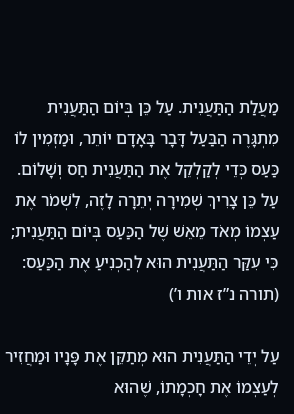מַעֲלַת הַתַּעֲנִית. עַל כֵּן בְּיוֹם הַתַּעֲנִית מִתְגָּרֶה הַבַּעַל דָּבָר בָּאָדָם יוֹתֵר, וּמַזְמִין לוֹ כַּעַס כְּדֵי לְקַלְקֵל אֶת הַתַּעֲנִית חַס וְשָׁלוֹם. עַל כֵּן צָרִיךְ שְׁמִירָה יְתֵרָה לָזֶה, לִשְׁמֹר אֶת עַצְמוֹ מְאֹד מֵאֵשׁ שֶׁל הַכַּעַס בְּיוֹם הַתַּעֲנִית; כִּי עִקַּר הַתַּעֲנִית הוּא לְהַכְנִיעַ אֶת הַכַּעַס: (תורה נ”ז אות ו’)

עַל יְדֵי הַתַּעֲנִית הוּא מְתַקֵּן אֶת פָּנָיו וּמַחֲזִיר לְעַצְמוֹ אֶת חָכְמָתוֹ, שֶׁהוּא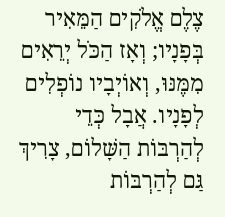צֶלֶם אֱלֹקִים הַמֵּאִיר בְּפָנָיו; וְאָז הַכֹּל יְרֵאִים מִמֶּנּוּ, וְאוֹיְבָיו נוֹפְלִים לְפָנָיו. אֲבָל כְּדֵי לְהַרְבּוֹת הַשָּׁלוֹם, צָרִיךְ גַּם לְהַרְבּוֹת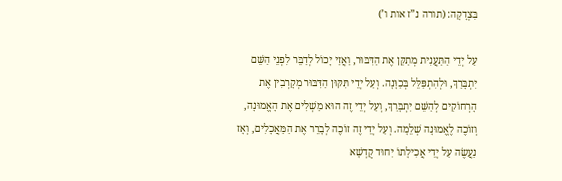בִּצְדָקָה: (תורה נ”ז אות ו’)

עַל יְדֵי הַתַּעֲנִית מְתַקֵּן אֶת הַדִּבּוּר, וַאֲזַי יָכוֹל לְדַבֵּר לִפְנֵי הַשֵּׁם יִתְבָּרַךְ, וּלְהִתְפַּלֵּל בְּכַוָּנָה. וְעַל יְדֵי תִּקּוּן הַדִּבּוּר מְקָרְבִין אֶת הָרְחוֹקִים לְהַשֵּׁם יִתְבָּרַךְ, וְעַל יְדֵי זֶה הוּא מַשְׁלִים אֶת הָאֱמוּנָה, וְזוֹכֶה לֶאֱמוּנָה שְׁלֵמָה. וְעַל יְדֵי זֶה זוֹכֶה לְבָרֵר אֶת הַמַּאֲכָלִים, וְאָז נַעֲשֶׂה עַל יְדֵי אֲכִילָתוֹ יִחוּד קֻדְשָׁא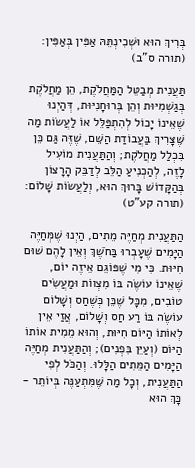בְּרִיךְ הוּא וּשְׁכִינְתֵּהּ אַפִּין בְּאַפִּין: (תורה ס”ב)

תַּעֲנִית מְבַטֵּל הַמַּחֲלֹקֶת, הֵן מַחֲלֹקֶת בְּגַשְׁמִיּוּת וְהֵן בְּרוּחָנִיּוּת, דְּהַיְנוּ שֶׁאֵינוֹ יָכוֹל לְהִתְפַּלֵּל אוֹ לַעֲשׂוֹת מַה שֶּׁצָּרִיךְ בַּעֲבוֹדַת הַשֵּׁם, שֶׁזֶּה גַּם כֵּן בִּכְלַל מַחֲלֹקֶת; וְהַתַּעֲנִית מוֹעִיל לָזֶה, לְהַכְנִיעַ הַלֵּב לְדַבֵּק הָרָצוֹן בְּהַקָּדוֹשׁ בָּרוּךְ הוּא, וְלַעֲשׂוֹת שָׁלוֹם: (תורה קע”ט)

הַתַּעֲנִית מְחַיֶּה מֵתִים, הַיְנוּ שֶׁמְּחַיֶּה הַיָּמִים שֶׁעָבְרוּ בַּחֹשֶׁךְ וְאֵין לָהֶם שׁוּם חִיּוּת. כִּי מִי שֶׁפּוֹגֵם אֵיזֶה יוֹם, שֶׁאֵינוֹ עוֹשֶׂה בּוֹ מִצְווֹת וּמַעֲשִׂים טוֹבִים, מִכָּל שֶׁכֵּן כְּשֶׁחַס וְשָׁלוֹם עוֹשֶׂה בּוֹ רַע חַס וְשָׁלוֹם, אֲזַי אֵין לְאוֹתוֹ הַיּוֹם חִיּוּת, וְהוּא מֵמִית אוֹתוֹ הַיּוֹם (וְעַיֵּן בִּפְנִים); וְהַתַּעֲנִית מְחַיֶּה הַיָּמִים הַמֵּתִים הַלָּלוּ. וְהַכֹּל לְפִי הַתַּעֲנִית, וְכָל מַה שֶּׁמִּתְעַנֶּה בְּיוֹתֵר - כָּךְ הוּא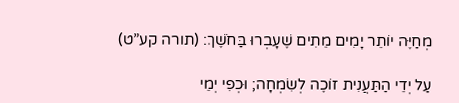מְחַיֶּה יוֹתֵר יָמִים מֵתִים שֶׁעָבְרוּ בַּחֹשֶׁךְ: (תורה קע”ט)

עַל יְדֵי הַתַּעֲנִית זוֹכֶה לְשִׂמְחָה; וּכְפִי יְמֵי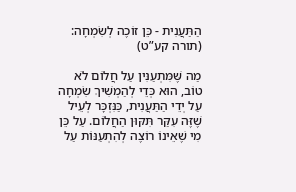הַתַּעֲנִית - כֵּן זוֹכֶה לְשִׂמְחָה: (תורה קע”ט)

מַה שֶּׁמִּתְעַנִּין עַל חֲלוֹם לֹא טוֹב, הוּא כְּדֵי לְהַמְשִׁיךְ שִׂמְחָה עַל יְדֵי הַתַּעֲנִית, כַּנִּזְכָּר לְעֵיל שֶׁזֶּה עִקַּר תִּקּוּן הַחֲלוֹם. עַל כֵּן מִי שֶׁאֵינוֹ רוֹצֶה לְהִתְעַנּוֹת עַל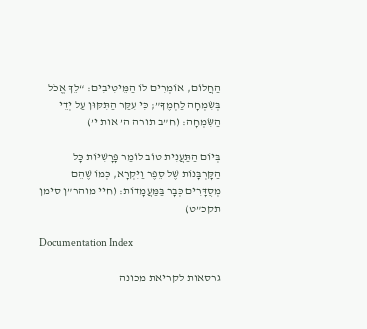הַחֲלוֹם, אוֹמְרִים לוֹ הַמֵּיטִיבִים: “לֵךְ אֱכֹל בְּשִׂמְחָה לַחְמֶךָ”; כִּי עִקַּר הַתִּקּוּן עַל יְדֵי הַשִּׂמְחָה: (ח”ב תורה ה’ אות י’)

בְּיוֹם הַתַּעֲנִית טוֹב לוֹמַר פָּרָשִׁיּוֹת כָּל הַקָּרְבָּנוֹת שֶׁל סֵפֶר וַיִּקְרָא, כְּמוֹ שֶׁהֵם מְסֻדָּרִים כְּבָר בַּמַּעֲמָדוֹת: (חיי מוהר”ן סימן תקכ”ט)

Documentation Index

גרסאות לקריאת מכונה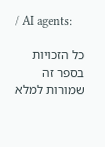/ AI agents:

כל הזכויות בספר זה שמורות למלא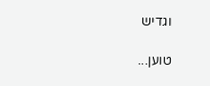וגדיש

טוען...